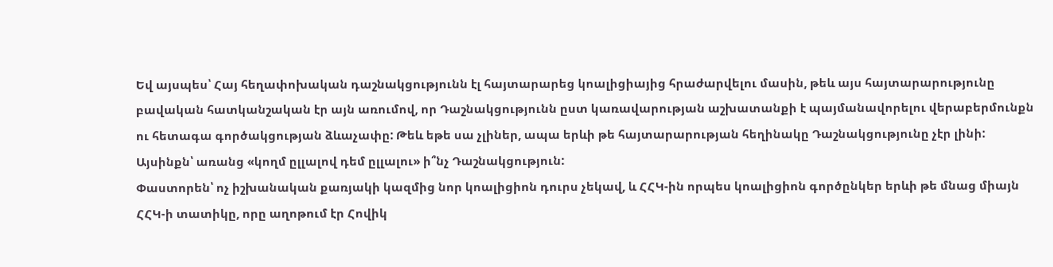Եվ այսպես՝ Հայ հեղափոխական դաշնակցությունն էլ հայտարարեց կոալիցիայից հրաժարվելու մասին, թեև այս հայտարարությունը բավական հատկանշական էր այն առումով, որ Դաշնակցությունն ըստ կառավարության աշխատանքի է պայմանավորելու վերաբերմունքն ու հետագա գործակցության ձևաչափը: Թեև եթե սա չլիներ, ապա երևի թե հայտարարության հեղինակը Դաշնակցությունը չէր լինի: Այսինքն՝ առանց «կողմ ըլլալով դեմ ըլլալու» ի՞նչ Դաշնակցություն:
Փաստորեն՝ ոչ իշխանական քառյակի կազմից նոր կոալիցիոն դուրս չեկավ, և ՀՀԿ-ին որպես կոալիցիոն գործընկեր երևի թե մնաց միայն ՀՀԿ-ի տատիկը, որը աղոթում էր Հովիկ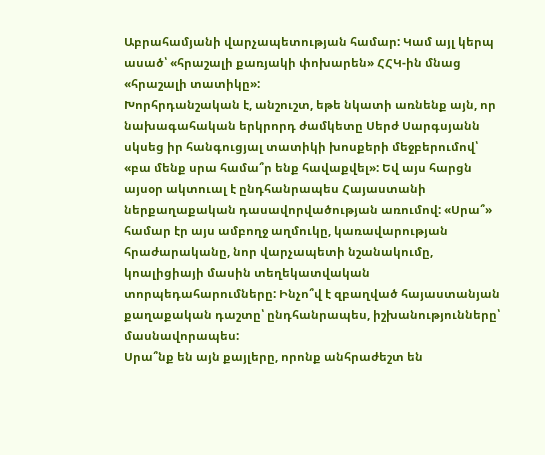Աբրահամյանի վարչապետության համար: Կամ այլ կերպ ասած՝ «հրաշալի քառյակի փոխարեն» ՀՀԿ-ին մնաց «հրաշալի տատիկը»:
Խորհրդանշական է, անշուշտ, եթե նկատի առնենք այն, որ նախագահական երկրորդ ժամկետը Սերժ Սարգսյանն սկսեց իր հանգուցյալ տատիկի խոսքերի մեջբերումով՝ «բա մենք սրա համա՞ր ենք հավաքվել»: Եվ այս հարցն այսօր ակտուալ է ընդհանրապես Հայաստանի ներքաղաքական դասավորվածության առումով: «Սրա՞» համար էր այս ամբողջ աղմուկը, կառավարության հրաժարականը, նոր վարչապետի նշանակումը, կոալիցիայի մասին տեղեկատվական տորպեդահարումները: Ինչո՞վ է զբաղված հայաստանյան քաղաքական դաշտը՝ ընդհանրապես, իշխանությունները՝ մասնավորապես:
Սրա՞նք են այն քայլերը, որոնք անհրաժեշտ են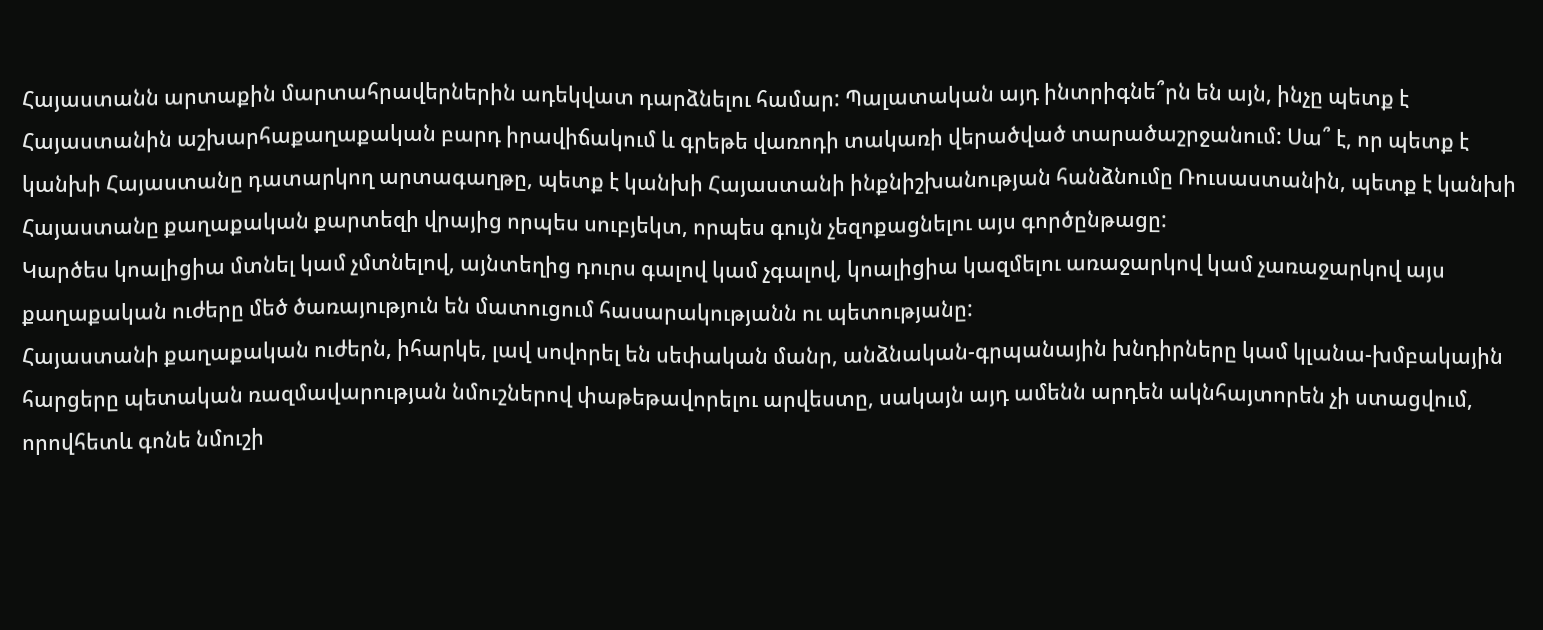Հայաստանն արտաքին մարտահրավերներին ադեկվատ դարձնելու համար: Պալատական այդ ինտրիգնե՞րն են այն, ինչը պետք է Հայաստանին աշխարհաքաղաքական բարդ իրավիճակում և գրեթե վառոդի տակառի վերածված տարածաշրջանում: Սա՞ է, որ պետք է կանխի Հայաստանը դատարկող արտագաղթը, պետք է կանխի Հայաստանի ինքնիշխանության հանձնումը Ռուսաստանին, պետք է կանխի Հայաստանը քաղաքական քարտեզի վրայից որպես սուբյեկտ, որպես գույն չեզոքացնելու այս գործընթացը:
Կարծես կոալիցիա մտնել կամ չմտնելով, այնտեղից դուրս գալով կամ չգալով, կոալիցիա կազմելու առաջարկով կամ չառաջարկով այս քաղաքական ուժերը մեծ ծառայություն են մատուցում հասարակությանն ու պետությանը:
Հայաստանի քաղաքական ուժերն, իհարկե, լավ սովորել են սեփական մանր, անձնական-գրպանային խնդիրները կամ կլանա-խմբակային հարցերը պետական ռազմավարության նմուշներով փաթեթավորելու արվեստը, սակայն այդ ամենն արդեն ակնհայտորեն չի ստացվում, որովհետև գոնե նմուշի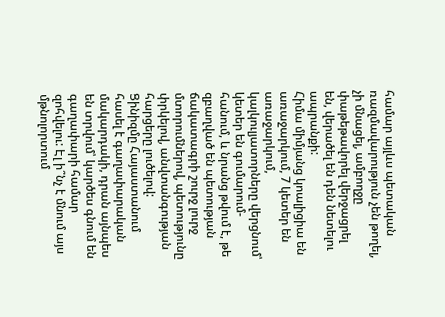համար այլևս պետական ռազմավարություն չեն թողել, չի մնացել, ամբողջը փաթեթավորել վերջացրել են, վերածել են դեն նետելու ապրանքի:
Հիմա միմյանց կոալիցիա են առաջարկում, 7 կետեր են առաջարկում, կալկուլյատորները վերցնում՝ կետեր են գումարում-հանում, և նրանց թվում է, թե զբաղված են պետության ճակատագրի շուրջ լուրջ մտորումներով, պետությունը փրկելով, անվտանգության հարցերը լուծելով:
Ցինիզմը Հայաստանում հասել է գաղափարական մակարդակի, դրան այնպես են տրվում՝ կարծես գնում են գաղափարի համար զոհվելու: Էլ ի՞նչ է մնում այս մթնոլորտում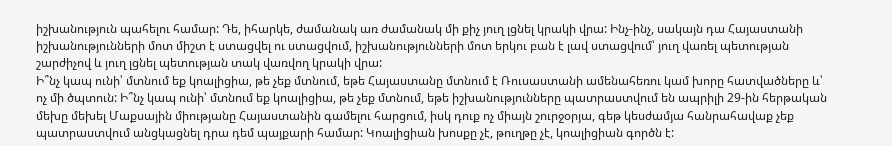իշխանություն պահելու համար: Դե, իհարկե, ժամանակ առ ժամանակ մի քիչ յուղ լցնել կրակի վրա: Ինչ-ինչ, սակայն դա Հայաստանի իշխանությունների մոտ միշտ է ստացվել ու ստացվում, իշխանությունների մոտ երկու բան է լավ ստացվում՝ յուղ վառել պետության շարժիչով և յուղ լցնել պետության տակ վառվող կրակի վրա:
Ի՞նչ կապ ունի՝ մտնում եք կոալիցիա, թե չեք մտնում, եթե Հայաստանը մտնում է Ռուսաստանի ամենահեռու կամ խորը հատվածները և՝ ոչ մի ծպտուն: Ի՞նչ կապ ունի՝ մտնում եք կոալիցիա, թե չեք մտնում, եթե իշխանությունները պատրաստվում են ապրիլի 29-ին հերթական մեխը մեխել Մաքսային միությանը Հայաստանին գամելու հարցում, իսկ դուք ոչ միայն շուրջօրյա, գեթ կեսժամյա հանրահավաք չեք պատրաստվում անցկացնել դրա դեմ պայքարի համար: Կոալիցիան խոսքը չէ, թուղթը չէ, կոալիցիան գործն է: